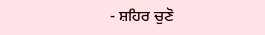- ਸ਼ਹਿਰ ਚੁਣੋ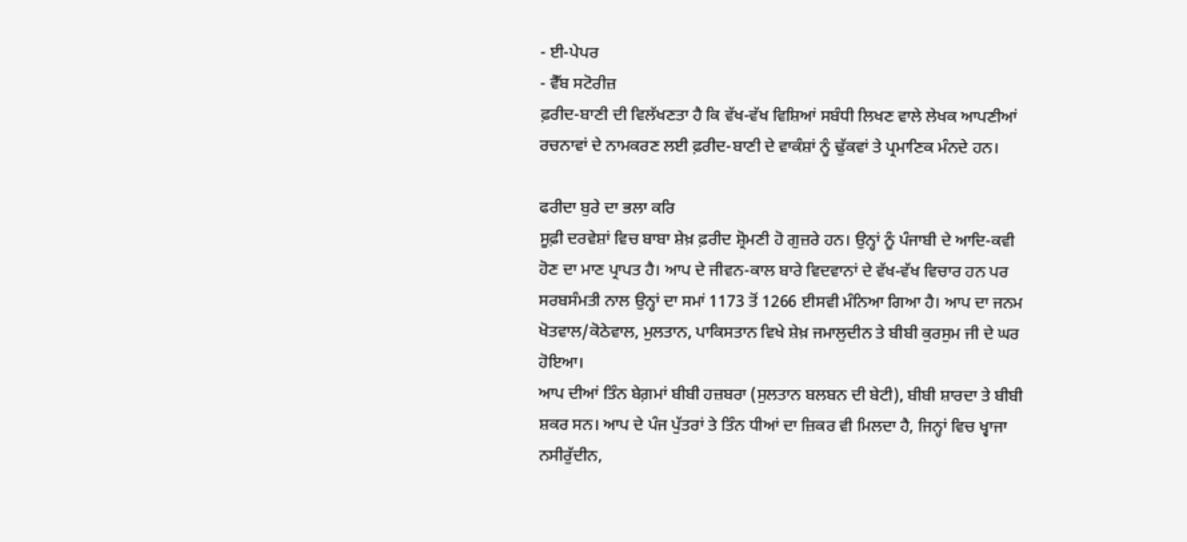- ਈ-ਪੇਪਰ
- ਵੈੱਬ ਸਟੋਰੀਜ਼
ਫ਼ਰੀਦ-ਬਾਣੀ ਦੀ ਵਿਲੱਖਣਤਾ ਹੈ ਕਿ ਵੱਖ-ਵੱਖ ਵਿਸ਼ਿਆਂ ਸਬੰਧੀ ਲਿਖਣ ਵਾਲੇ ਲੇਖਕ ਆਪਣੀਆਂ ਰਚਨਾਵਾਂ ਦੇ ਨਾਮਕਰਣ ਲਈ ਫ਼ਰੀਦ-ਬਾਣੀ ਦੇ ਵਾਕੰਸ਼ਾਂ ਨੂੰ ਢੁੱਕਵਾਂ ਤੇ ਪ੍ਰਮਾਣਿਕ ਮੰਨਦੇ ਹਨ।

ਫਰੀਦਾ ਬੁਰੇ ਦਾ ਭਲਾ ਕਰਿ
ਸੂਫ਼ੀ ਦਰਵੇਸ਼ਾਂ ਵਿਚ ਬਾਬਾ ਸ਼ੇਖ਼ ਫ਼ਰੀਦ ਸ਼੍ਰੋਮਣੀ ਹੋ ਗੁਜ਼ਰੇ ਹਨ। ਉਨ੍ਹਾਂ ਨੂੰ ਪੰਜਾਬੀ ਦੇ ਆਦਿ-ਕਵੀ ਹੋਣ ਦਾ ਮਾਣ ਪ੍ਰਾਪਤ ਹੈ। ਆਪ ਦੇ ਜੀਵਨ-ਕਾਲ ਬਾਰੇ ਵਿਦਵਾਨਾਂ ਦੇ ਵੱਖ-ਵੱਖ ਵਿਚਾਰ ਹਨ ਪਰ ਸਰਬਸੰਮਤੀ ਨਾਲ ਉਨ੍ਹਾਂ ਦਾ ਸਮਾਂ 1173 ਤੋਂ 1266 ਈਸਵੀ ਮੰਨਿਆ ਗਿਆ ਹੈ। ਆਪ ਦਾ ਜਨਮ ਖੋਤਵਾਲ/ਕੋਠੇਵਾਲ, ਮੁਲਤਾਨ, ਪਾਕਿਸਤਾਨ ਵਿਖੇ ਸ਼ੇਖ਼ ਜਮਾਲੁਦੀਨ ਤੇ ਬੀਬੀ ਕੁਰਸੁਮ ਜੀ ਦੇ ਘਰ ਹੋਇਆ।
ਆਪ ਦੀਆਂ ਤਿੰਨ ਬੇਗ਼ਮਾਂ ਬੀਬੀ ਹਜ਼ਬਰਾ (ਸੁਲਤਾਨ ਬਲਬਨ ਦੀ ਬੇਟੀ), ਬੀਬੀ ਸ਼ਾਰਦਾ ਤੇ ਬੀਬੀ ਸ਼ਕਰ ਸਨ। ਆਪ ਦੇ ਪੰਜ ਪੁੱਤਰਾਂ ਤੇ ਤਿੰਨ ਧੀਆਂ ਦਾ ਜ਼ਿਕਰ ਵੀ ਮਿਲਦਾ ਹੈ, ਜਿਨ੍ਹਾਂ ਵਿਚ ਖ੍ਵਾਜਾ ਨਸੀਰੁੱਦੀਨ,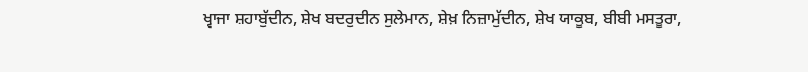ਖ੍ਵਾਜਾ ਸ਼ਹਾਬੁੱਦੀਨ, ਸ਼ੇਖ ਬਦਰੁਦੀਨ ਸੁਲੇਮਾਨ, ਸ਼ੇਖ਼ ਨਿਜ਼ਾਮੁੱਦੀਨ, ਸ਼ੇਖ ਯਾਕੂਬ, ਬੀਬੀ ਮਸਤੂਰਾ,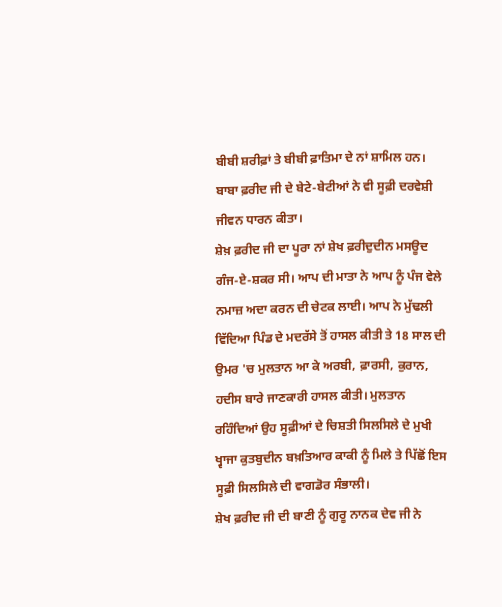ਬੀਬੀ ਸ਼ਰੀਫ਼ਾਂ ਤੇ ਬੀਬੀ ਫ਼ਾਤਿਮਾ ਦੇ ਨਾਂ ਸ਼ਾਮਿਲ ਹਨ। ਬਾਬਾ ਫ਼ਰੀਦ ਜੀ ਦੇ ਬੇਟੇ-ਬੇਟੀਆਂ ਨੇ ਵੀ ਸੂਫ਼ੀ ਦਰਵੇਸ਼ੀ ਜੀਵਨ ਧਾਰਨ ਕੀਤਾ।
ਸ਼ੇਖ਼ ਫ਼ਰੀਦ ਜੀ ਦਾ ਪੂਰਾ ਨਾਂ ਸ਼ੇਖ ਫ਼ਰੀਦੁਦੀਨ ਮਸਊਦ ਗੰਜ-ਏ-ਸ਼ਕਰ ਸੀ। ਆਪ ਦੀ ਮਾਤਾ ਨੇ ਆਪ ਨੂੰ ਪੰਜ ਵੇਲੇ ਨਮਾਜ਼ ਅਦਾ ਕਰਨ ਦੀ ਚੇਟਕ ਲਾਈ। ਆਪ ਨੇ ਮੁੱਢਲੀ ਵਿੱਦਿਆ ਪਿੰਡ ਦੇ ਮਦਰੱਸੇ ਤੋਂ ਹਾਸਲ ਕੀਤੀ ਤੇ 18 ਸਾਲ ਦੀ ਉਮਰ 'ਚ ਮੁਲਤਾਨ ਆ ਕੇ ਅਰਬੀ, ਫ਼ਾਰਸੀ, ਕੁਰਾਨ, ਹਦੀਸ ਬਾਰੇ ਜਾਣਕਾਰੀ ਹਾਸਲ ਕੀਤੀ। ਮੁਲਤਾਨ ਰਹਿੰਦਿਆਂ ਉਹ ਸੂਫ਼ੀਆਂ ਦੇ ਚਿਸ਼ਤੀ ਸਿਲਸਿਲੇ ਦੇ ਮੁਖੀ ਖ੍ਵਾਜਾ ਕੁਤਬੁਦੀਨ ਬਖ਼ਤਿਆਰ ਕਾਕੀ ਨੂੰ ਮਿਲੇ ਤੇ ਪਿੱਛੋਂ ਇਸ ਸੂਫ਼ੀ ਸਿਲਸਿਲੇ ਦੀ ਵਾਗਡੋਰ ਸੰਭਾਲੀ।
ਸ਼ੇਖ ਫ਼ਰੀਦ ਜੀ ਦੀ ਬਾਣੀ ਨੂੰ ਗੁਰੂ ਨਾਨਕ ਦੇਵ ਜੀ ਨੇ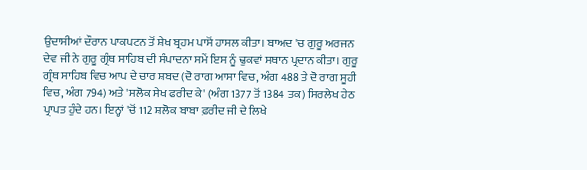ਉਦਾਸੀਆਂ ਦੌਰਾਨ ਪਾਕਪਟਨ ਤੋਂ ਸ਼ੇਖ ਬ੍ਰਹਮ ਪਾਸੋਂ ਹਾਸਲ ਕੀਤਾ। ਬਾਅਦ 'ਚ ਗੁਰੂ ਅਰਜਨ ਦੇਵ ਜੀ ਨੇ ਗੁਰੂ ਗ੍ਰੰਥ ਸਾਹਿਬ ਦੀ ਸੰਪਾਦਨਾ ਸਮੇਂ ਇਸ ਨੂੰ ਢੁਕਵਾਂ ਸਥਾਨ ਪ੍ਰਦਾਨ ਕੀਤਾ। ਗੁਰੂ ਗ੍ਰੰਥ ਸਾਹਿਬ ਵਿਚ ਆਪ ਦੇ ਚਾਰ ਸ਼ਬਦ (ਦੋ ਰਾਗ ਆਸਾ ਵਿਚ, ਅੰਗ 488 ਤੇ ਦੋ ਰਾਗ ਸੂਹੀ ਵਿਚ, ਅੰਗ 794) ਅਤੇ 'ਸਲੋਕ ਸੇਖ ਫਰੀਦ ਕੇ' (ਅੰਗ 1377 ਤੋਂ 1384 ਤਕ) ਸਿਰਲੇਖ ਹੇਠ ਪ੍ਰਾਪਤ ਹੁੰਦੇ ਹਨ। ਇਨ੍ਹਾਂ 'ਚੋਂ 112 ਸ਼ਲੋਕ ਬਾਬਾ ਫ਼ਰੀਦ ਜੀ ਦੇ ਲਿਖੇ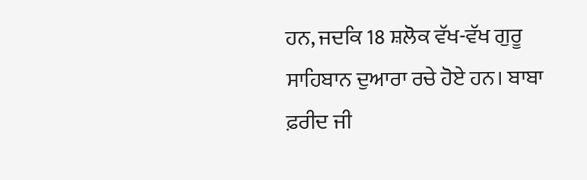ਹਨ, ਜਦਕਿ 18 ਸ਼ਲੋਕ ਵੱਖ-ਵੱਖ ਗੁਰੂ ਸਾਹਿਬਾਨ ਦੁਆਰਾ ਰਚੇ ਹੋਏ ਹਨ। ਬਾਬਾ ਫ਼ਰੀਦ ਜੀ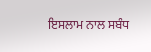ਇਸਲਾਮ ਨਾਲ ਸਬੰਧ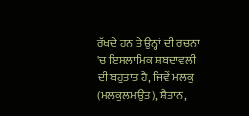ਰੱਖਦੇ ਹਨ ਤੇ ਉਨ੍ਹਾਂ ਦੀ ਰਚਨਾ 'ਚ ਇਸਲਾਮਿਕ ਸ਼ਬਦਾਵਲੀ ਦੀ ਬਹੁਤਾਤ ਹੈ, ਜਿਵੇਂ ਮਲਕੁ (ਮਲਕੁਲਮਉਤ), ਸ਼ੈਤਾਨ,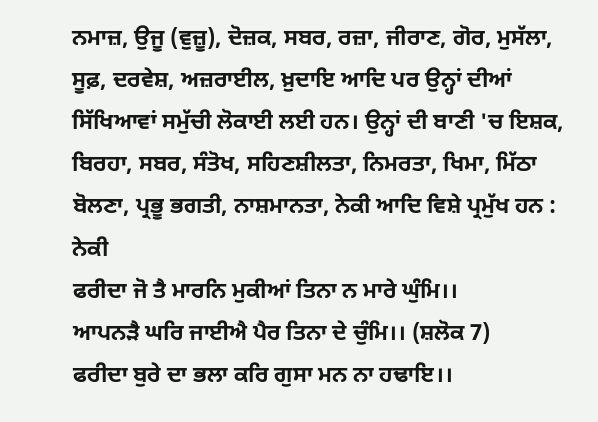ਨਮਾਜ਼, ਉਜੂ (ਵੁਜ਼ੂ), ਦੋਜ਼ਕ, ਸਬਰ, ਰਜ਼ਾ, ਜੀਰਾਣ, ਗੋਰ, ਮੁਸੱਲਾ, ਸੂਫ਼, ਦਰਵੇਸ਼, ਅਜ਼ਰਾਈਲ, ਖ਼ੁਦਾਇ ਆਦਿ ਪਰ ਉਨ੍ਹਾਂ ਦੀਆਂ ਸਿੱਖਿਆਵਾਂ ਸਮੁੱਚੀ ਲੋਕਾਈ ਲਈ ਹਨ। ਉਨ੍ਹਾਂ ਦੀ ਬਾਣੀ 'ਚ ਇਸ਼ਕ, ਬਿਰਹਾ, ਸਬਰ, ਸੰਤੋਖ, ਸਹਿਣਸ਼ੀਲਤਾ, ਨਿਮਰਤਾ, ਖਿਮਾ, ਮਿੱਠਾ ਬੋਲਣਾ, ਪ੍ਰਭੂ ਭਗਤੀ, ਨਾਸ਼ਮਾਨਤਾ, ਨੇਕੀ ਆਦਿ ਵਿਸ਼ੇ ਪ੍ਰਮੁੱਖ ਹਨ :
ਨੇਕੀ
ਫਰੀਦਾ ਜੋ ਤੈ ਮਾਰਨਿ ਮੁਕੀਆਂ ਤਿਨਾ ਨ ਮਾਰੇ ਘੁੰਮਿ।।
ਆਪਨੜੈ ਘਰਿ ਜਾਈਐ ਪੈਰ ਤਿਨਾ ਦੇ ਚੁੰਮਿ।। (ਸ਼ਲੋਕ 7)
ਫਰੀਦਾ ਬੁਰੇ ਦਾ ਭਲਾ ਕਰਿ ਗੁਸਾ ਮਨ ਨਾ ਹਢਾਇ।।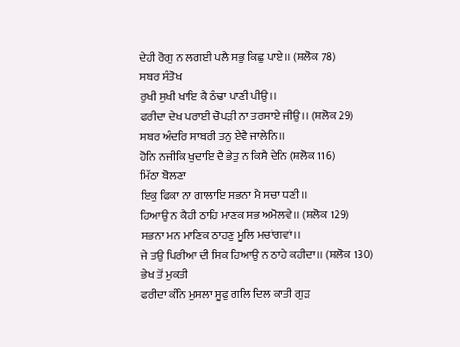ਦੇਹੀ ਰੋਗੁ ਨ ਲਗਈ ਪਲੈ ਸਭੁ ਕਿਛੁ ਪਾਏ।। (ਸ਼ਲੋਕ 78)
ਸਬਰ ਸੰਤੋਖ
ਰੁਖੀ ਸੁਖੀ ਖਾਇ ਕੈ ਠੰਢਾ ਪਾਣੀ ਪੀਉ।।
ਫਰੀਦਾ ਦੇਖ ਪਰਾਈ ਚੋਪੜੀ ਨਾ ਤਰਸਾਏ ਜੀਉ।। (ਸ਼ਲੋਕ 29)
ਸਬਰ ਅੰਦਰਿ ਸਾਬਰੀ ਤਨੁ ਏਵੈ ਜਾਲੇਨਿ।।
ਹੋਨਿ ਨਜੀਕਿ ਖੁਦਾਇ ਦੈ ਭੇਤੁ ਨ ਕਿਸੈ ਦੇਨਿ (ਸ਼ਲੋਕ 116)
ਮਿੱਠਾ ਬੋਲਣਾ
ਇਕੁ ਫਿਕਾ ਨਾ ਗਾਲਾਇ ਸਭਨਾ ਮੈ ਸਚਾ ਧਣੀ।।
ਹਿਆਉ ਨ ਕੈਹੀ ਠਾਹਿ ਮਾਣਕ ਸਭ ਅਮੋਲਵੇ।। (ਸ਼ਲੋਕ 129)
ਸਭਨਾ ਮਨ ਮਾਣਿਕ ਠਾਹਣੁ ਮੂਲਿ ਮਚਾਂਗਵਾਂ।।
ਜੇ ਤਉ ਪਿਰੀਆ ਦੀ ਸਿਕ ਹਿਆਉ ਨ ਠਾਹੇ ਕਹੀਦਾ।। (ਸ਼ਲੋਕ 130)
ਭੇਖ ਤੋਂ ਮੁਕਤੀ
ਫਰੀਦਾ ਕੰਨਿ ਮੁਸਲਾ ਸੂਫੁ ਗਲਿ ਦਿਲ ਕਾਤੀ ਗੁੜ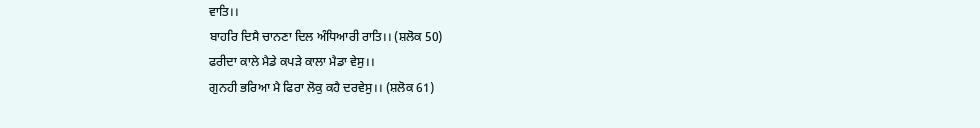ਵਾਤਿ।।
ਬਾਹਰਿ ਦਿਸੈ ਚਾਨਣਾ ਦਿਲ ਅੰਧਿਆਰੀ ਰਾਤਿ।। (ਸ਼ਲੋਕ 50)
ਫਰੀਦਾ ਕਾਲੇ ਮੈਡੇ ਕਪੜੇ ਕਾਲਾ ਮੈਡਾ ਵੇਸੁ।।
ਗੁਨਹੀ ਭਰਿਆ ਮੈ ਫਿਰਾ ਲੋਕੁ ਕਹੈ ਦਰਵੇਸੁ।। (ਸ਼ਲੋਕ 61)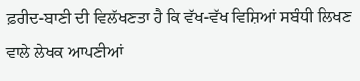ਫ਼ਰੀਦ-ਬਾਣੀ ਦੀ ਵਿਲੱਖਣਤਾ ਹੈ ਕਿ ਵੱਖ-ਵੱਖ ਵਿਸ਼ਿਆਂ ਸਬੰਧੀ ਲਿਖਣ ਵਾਲੇ ਲੇਖਕ ਆਪਣੀਆਂ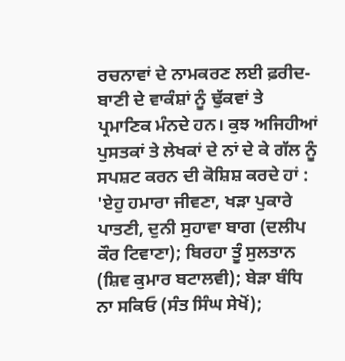ਰਚਨਾਵਾਂ ਦੇ ਨਾਮਕਰਣ ਲਈ ਫ਼ਰੀਦ-ਬਾਣੀ ਦੇ ਵਾਕੰਸ਼ਾਂ ਨੂੰ ਢੁੱਕਵਾਂ ਤੇ ਪ੍ਰਮਾਣਿਕ ਮੰਨਦੇ ਹਨ। ਕੁਝ ਅਜਿਹੀਆਂ ਪੁਸਤਕਾਂ ਤੇ ਲੇਖਕਾਂ ਦੇ ਨਾਂ ਦੇ ਕੇ ਗੱਲ ਨੂੰ ਸਪਸ਼ਟ ਕਰਨ ਦੀ ਕੋਸ਼ਿਸ਼ ਕਰਦੇ ਹਾਂ : 'ਏਹੁ ਹਮਾਰਾ ਜੀਵਣਾ, ਖੜਾ ਪੁਕਾਰੇ ਪਾਤਣੀ, ਦੁਨੀ ਸੁਹਾਵਾ ਬਾਗ (ਦਲੀਪ ਕੌਰ ਟਿਵਾਣਾ); ਬਿਰਹਾ ਤੂੰ ਸੁਲਤਾਨ (ਸ਼ਿਵ ਕੁਮਾਰ ਬਟਾਲਵੀ); ਬੇੜਾ ਬੰਧਿ ਨਾ ਸਕਿਓ (ਸੰਤ ਸਿੰਘ ਸੇਖੋਂ);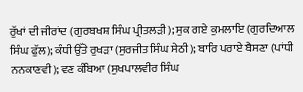ਰੁੱਖਾਂ ਦੀ ਜੀਰਾਂਦ (ਗੁਰਬਖਸ਼ ਸਿੰਘ ਪ੍ਰੀਤਲੜੀ); ਸੁਕ ਗਏ ਕੁਮਲਾਇ (ਗੁਰਦਿਆਲ ਸਿੰਘ ਫੁੱਲ); ਕੰਧੀ ਉੱਤੇ ਰੁਖੜਾ (ਸੁਰਜੀਤ ਸਿੰਘ ਸੇਠੀ); ਬਾਰਿ ਪਰਾਏ ਬੈਸਣਾ (ਪਾਂਧੀ ਨਨਕਾਣਵੀ); ਵਣ ਕੰਬਿਆ (ਸੁਖਪਾਲਵੀਰ ਸਿੰਘ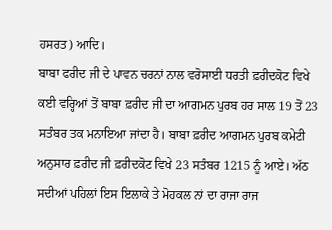ਹਸਰਤ) ਆਦਿ।
ਬਾਬਾ ਫਰੀਦ ਜੀ ਦੇ ਪਾਵਨ ਚਰਨਾਂ ਨਾਲ ਵਰੋਸਾਈ ਧਰਤੀ ਫ਼ਰੀਦਕੋਟ ਵਿਖੇ ਕਈ ਵਰ੍ਹਿਆਂ ਤੋਂ ਬਾਬਾ ਫ਼ਰੀਦ ਜੀ ਦਾ ਆਗਮਨ ਪੁਰਬ ਹਰ ਸਾਲ 19 ਤੋਂ 23 ਸਤੰਬਰ ਤਕ ਮਨਾਇਆ ਜਾਂਦਾ ਹੈ। ਬਾਬਾ ਫ਼ਰੀਦ ਆਗਮਨ ਪੁਰਬ ਕਮੇਟੀ ਅਨੁਸਾਰ ਫ਼ਰੀਦ ਜੀ ਫ਼ਰੀਦਕੋਟ ਵਿਖੇ 23 ਸਤੰਬਰ 1215 ਨੂੰ ਆਏ। ਅੱਠ ਸਦੀਆਂ ਪਹਿਲਾਂ ਇਸ ਇਲਾਕੇ ਤੇ ਮੋਹਕਲ ਨਾਂ ਦਾ ਰਾਜਾ ਰਾਜ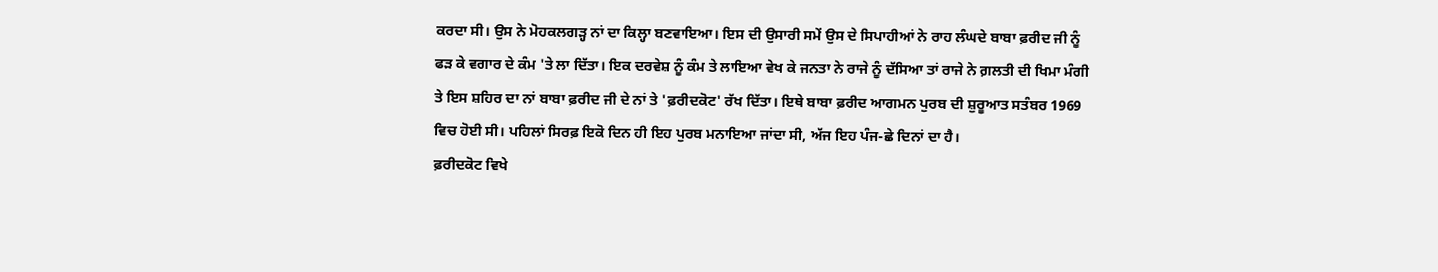ਕਰਦਾ ਸੀ। ਉਸ ਨੇ ਮੋਹਕਲਗੜ੍ਹ ਨਾਂ ਦਾ ਕਿਲ੍ਹਾ ਬਣਵਾਇਆ। ਇਸ ਦੀ ਉਸਾਰੀ ਸਮੇਂ ਉਸ ਦੇ ਸਿਪਾਹੀਆਂ ਨੇ ਰਾਹ ਲੰਘਦੇ ਬਾਬਾ ਫ਼ਰੀਦ ਜੀ ਨੂੰ ਫੜ ਕੇ ਵਗਾਰ ਦੇ ਕੰਮ 'ਤੇ ਲਾ ਦਿੱਤਾ। ਇਕ ਦਰਵੇਸ਼ ਨੂੰ ਕੰਮ ਤੇ ਲਾਇਆ ਵੇਖ ਕੇ ਜਨਤਾ ਨੇ ਰਾਜੇ ਨੂੰ ਦੱਸਿਆ ਤਾਂ ਰਾਜੇ ਨੇ ਗ਼ਲਤੀ ਦੀ ਖਿਮਾ ਮੰਗੀ ਤੇ ਇਸ ਸ਼ਹਿਰ ਦਾ ਨਾਂ ਬਾਬਾ ਫ਼ਰੀਦ ਜੀ ਦੇ ਨਾਂ ਤੇ 'ਫ਼ਰੀਦਕੋਟ' ਰੱਖ ਦਿੱਤਾ। ਇਥੇ ਬਾਬਾ ਫ਼ਰੀਦ ਆਗਮਨ ਪੁਰਬ ਦੀ ਸ਼ੁਰੂਆਤ ਸਤੰਬਰ 1969 ਵਿਚ ਹੋਈ ਸੀ। ਪਹਿਲਾਂ ਸਿਰਫ਼ ਇਕੋ ਦਿਨ ਹੀ ਇਹ ਪੁਰਬ ਮਨਾਇਆ ਜਾਂਦਾ ਸੀ, ਅੱਜ ਇਹ ਪੰਜ-ਛੇ ਦਿਨਾਂ ਦਾ ਹੈ।
ਫ਼ਰੀਦਕੋਟ ਵਿਖੇ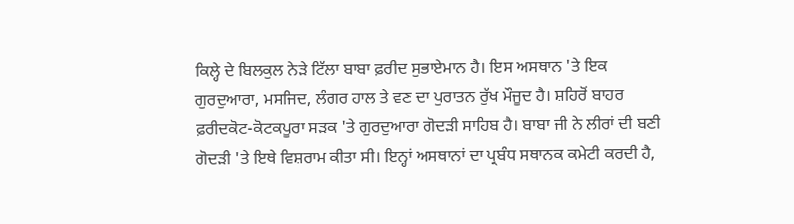ਕਿਲ੍ਹੇ ਦੇ ਬਿਲਕੁਲ ਨੇੜੇ ਟਿੱਲਾ ਬਾਬਾ ਫ਼ਰੀਦ ਸੁਭਾਏਮਾਨ ਹੈ। ਇਸ ਅਸਥਾਨ 'ਤੇ ਇਕ ਗੁਰਦੁਆਰਾ, ਮਸਜਿਦ, ਲੰਗਰ ਹਾਲ ਤੇ ਵਣ ਦਾ ਪੁਰਾਤਨ ਰੁੱਖ ਮੌਜੂਦ ਹੈ। ਸ਼ਹਿਰੋਂ ਬਾਹਰ ਫ਼ਰੀਦਕੋਟ-ਕੋਟਕਪੂਰਾ ਸੜਕ 'ਤੇ ਗੁਰਦੁਆਰਾ ਗੋਦੜੀ ਸਾਹਿਬ ਹੈ। ਬਾਬਾ ਜੀ ਨੇ ਲੀਰਾਂ ਦੀ ਬਣੀ ਗੋਦੜੀ 'ਤੇ ਇਥੇ ਵਿਸ਼ਰਾਮ ਕੀਤਾ ਸੀ। ਇਨ੍ਹਾਂ ਅਸਥਾਨਾਂ ਦਾ ਪ੍ਰਬੰਧ ਸਥਾਨਕ ਕਮੇਟੀ ਕਰਦੀ ਹੈ,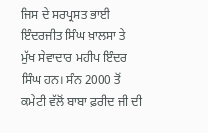ਜਿਸ ਦੇ ਸਰਪ੍ਰਸਤ ਭਾਈ ਇੰਦਰਜੀਤ ਸਿੰਘ ਖ਼ਾਲਸਾ ਤੇ ਮੁੱਖ ਸੇਵਾਦਾਰ ਮਹੀਪ ਇੰਦਰ ਸਿੰਘ ਹਨ। ਸੰਨ 2000 ਤੋਂ ਕਮੇਟੀ ਵੱਲੋਂ ਬਾਬਾ ਫ਼ਰੀਦ ਜੀ ਦੀ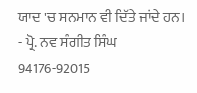ਯਾਦ 'ਚ ਸਨਮਾਨ ਵੀ ਦਿੱਤੇ ਜਾਂਦੇ ਹਨ।
- ਪ੍ਰੋ. ਨਵ ਸੰਗੀਤ ਸਿੰਘ
94176-92015